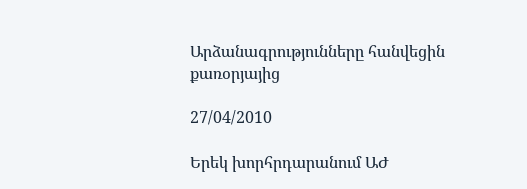Արձանագրությունները հանվեցին քառօրյայից

27/04/2010

Երեկ խորհրդարանում ԱԺ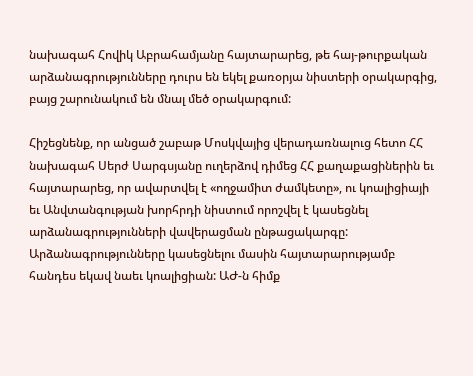նախագահ Հովիկ Աբրահամյանը հայտարարեց, թե հայ-թուրքական արձանագրությունները դուրս են եկել քառօրյա նիստերի օրակարգից, բայց շարունակում են մնալ մեծ օրակարգում:

Հիշեցնենք, որ անցած շաբաթ Մոսկվայից վերադառնալուց հետո ՀՀ նախագահ Սերժ Սարգսյանը ուղերձով դիմեց ՀՀ քաղաքացիներին եւ հայտարարեց, որ ավարտվել է «ողջամիտ ժամկետը», ու կոալիցիայի եւ Անվտանգության խորհրդի նիստում որոշվել է կասեցնել արձանագրությունների վավերացման ընթացակարգը: Արձանագրությունները կասեցնելու մասին հայտարարությամբ հանդես եկավ նաեւ կոալիցիան: ԱԺ-ն հիմք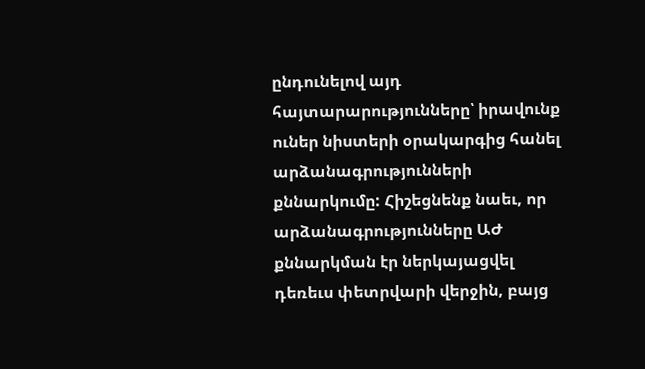ընդունելով այդ հայտարարությունները՝ իրավունք ուներ նիստերի օրակարգից հանել արձանագրությունների քննարկումը: Հիշեցնենք նաեւ, որ արձանագրությունները ԱԺ քննարկման էր ներկայացվել դեռեւս փետրվարի վերջին, բայց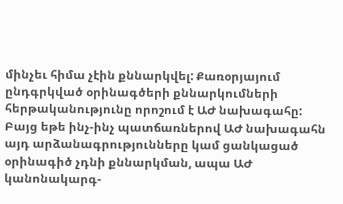մինչեւ հիմա չէին քննարկվել: Քառօրյայում ընդգրկված օրինագծերի քննարկումների հերթականությունը որոշում է ԱԺ նախագահը: Բայց եթե ինչ-ինչ պատճառներով ԱԺ նախագահն այդ արձանագրությունները կամ ցանկացած օրինագիծ չդնի քննարկման, ապա ԱԺ կանոնակարգ-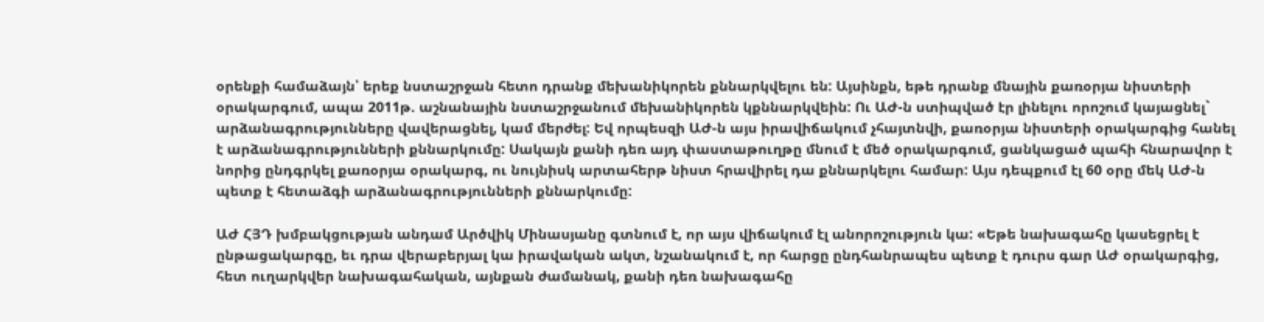օրենքի համաձայն՝ երեք նստաշրջան հետո դրանք մեխանիկորեն քննարկվելու են: Այսինքն, եթե դրանք մնային քառօրյա նիստերի օրակարգում, ապա 2011թ. աշնանային նստաշրջանում մեխանիկորեն կքննարկվեին: Ու ԱԺ-ն ստիպված էր լինելու որոշում կայացնել` արձանագրությունները վավերացնել, կամ մերժել: Եվ որպեսզի ԱԺ-ն այս իրավիճակում չհայտնվի, քառօրյա նիստերի օրակարգից հանել է արձանագրությունների քննարկումը: Սակայն քանի դեռ այդ փաստաթուղթը մնում է մեծ օրակարգում, ցանկացած պահի հնարավոր է նորից ընդգրկել քառօրյա օրակարգ, ու նույնիսկ արտահերթ նիստ հրավիրել դա քննարկելու համար: Այս դեպքում էլ 60 օրը մեկ ԱԺ-ն պետք է հետաձգի արձանագրությունների քննարկումը:

ԱԺ ՀՅԴ խմբակցության անդամ Արծվիկ Մինասյանը գտնում է, որ այս վիճակում էլ անորոշություն կա: «Եթե նախագահը կասեցրել է ընթացակարգը, եւ դրա վերաբերյալ կա իրավական ակտ, նշանակում է, որ հարցը ընդհանրապես պետք է դուրս գար ԱԺ օրակարգից, հետ ուղարկվեր նախագահական, այնքան ժամանակ, քանի դեռ նախագահը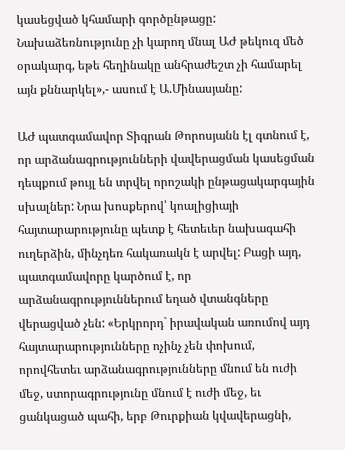կասեցված կհամարի գործընթացը: Նախաձեռնությունը չի կարող մնալ ԱԺ թեկուզ մեծ օրակարգ, եթե հեղինակը անհրաժեշտ չի համարել այն քննարկել»,- ասում է Ա.Մինասյանը:

ԱԺ պատգամավոր Տիգրան Թորոսյանն էլ գտնում է, որ արձանագրությունների վավերացման կասեցման դեպքում թույլ են տրվել որոշակի ընթացակարգային սխալներ: Նրա խոսքերով՝ կոալիցիայի հայտարարությունը պետք է հետեւեր նախագահի ուղերձին, մինչդեռ հակառակն է արվել: Բացի այդ, պատգամավորը կարծում է, որ արձանագրություններում եղած վտանգները վերացված չեն: «Երկրորդ` իրավական առումով այդ հայտարարությունները ոչինչ չեն փոխում, որովհետեւ արձանագրությունները մնում են ուժի մեջ, ստորագրությունը մնում է ուժի մեջ, եւ ցանկացած պահի, երբ Թուրքիան կվավերացնի,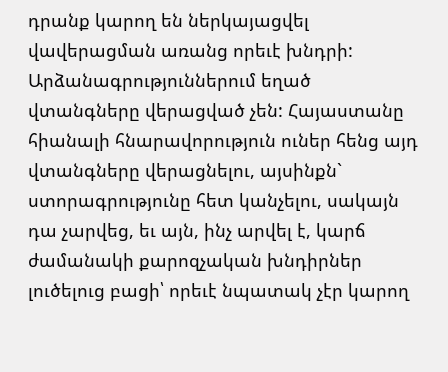դրանք կարող են ներկայացվել վավերացման առանց որեւէ խնդրի: Արձանագրություններում եղած վտանգները վերացված չեն: Հայաստանը հիանալի հնարավորություն ուներ հենց այդ վտանգները վերացնելու, այսինքն` ստորագրությունը հետ կանչելու, սակայն դա չարվեց, եւ այն, ինչ արվել է, կարճ ժամանակի քարոզչական խնդիրներ լուծելուց բացի՝ որեւէ նպատակ չէր կարող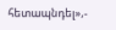հետապնդել»,-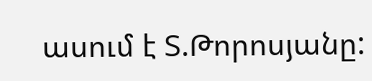ասում է Տ.Թորոսյանը: